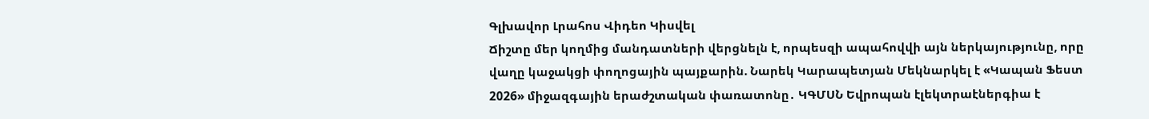Գլխավոր Լրահոս Վիդեո Կիսվել
Ճիշտը մեր կողմից մանդատների վերցնելն է, որպեսզի ապահովվի այն ներկայությունը, որը վաղը կաջակցի փողոցային պայքարին. Նարեկ Կարապետյան Մեկնարկել է «Կապան Ֆեստ 2026» միջազգային երաժշտական փառատոնը․ ԿԳՄՍՆ Եվրոպան էլեկտրաէներգիա է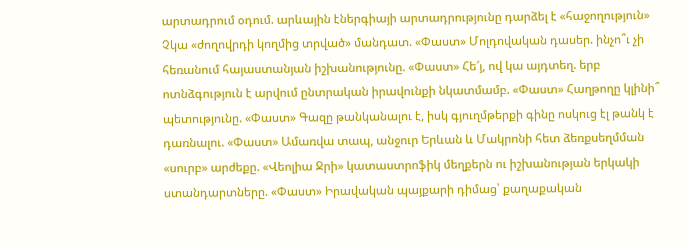արտադրում օդում. արևային էներգիայի արտադրությունը դարձել է «հաջողություն» Չկա «ժողովրդի կողմից տրված» մանդատ. «Փաստ» Մոլդովական դասեր. ինչո՞ւ չի հեռանում հայաստանյան իշխանությունը. «Փաստ» Հե՜յ, ով կա այդտեղ. երբ ոտնձգություն է արվում ընտրական իրավունքի նկատմամբ. «Փաստ» Հաղթողը կլինի՞ պետությունը. «Փաստ» Գազը թանկանալու է, իսկ գյուղմթերքի գինը ոսկուց էլ թանկ է դառնալու. «Փաստ» Ամառվա տապ, անջուր Երևան և Մակրոնի հետ ձեռքսեղմման «սուրբ» արժեքը. «Վեոլիա Ջրի» կատաստրոֆիկ մեղքերն ու իշխանության երկակի ստանդարտները. «Փաստ» Իրավական պայքարի դիմաց՝ քաղաքական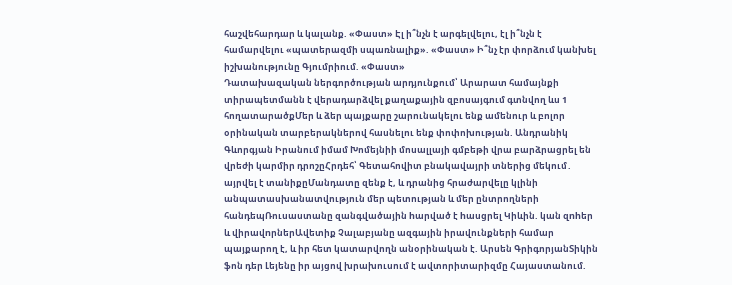հաշվեհարդար և կալանք. «Փաստ» Էլ ի՞նչն է արգելվելու, էլ ի՞նչն է համարվելու «պատերազմի սպառնալիք». «Փաստ» Ի՞նչ էր փորձում կանխել իշխանությունը Գյումրիում. «Փաստ»
Դատախազական ներգործության արդյունքում՝ Արարատ համայնքի տիրապետմանն է վերադարձվել քաղաքային զբոսայգում գտնվող ևս 1 հողատարածքՄեր և ձեր պայքարը շարունակելու ենք ամենուր և բոլոր օրինական տարբերակներով հասնելու ենք փոփոխության. Անդրանիկ Գևորգյան Իրանում իմամ Խոմեյնիի մոսալլայի գմբեթի վրա բարձրացրել են վրեժի կարմիր դրոշըՀրդեհ՝ Գետահովիտ բնակավայրի տներից մեկում․ այրվել է տանիքըՄանդատը զենք է, և դրանից հրաժարվելը կլինի անպատասխանատվություն մեր պետության և մեր ընտրողների հանդեպՌուսաստանը զանգվածային hարված է hասցրել Կիևին. կան զnhեր և վիրավnրներԱվետիք Չալաբյանը ազգային իրավունքների համար պայքարող է, և իր հետ կատարվողն անօրինական է. Արսեն ԳրիգորյանՏիկին ֆոն դեր Լեյենը իր այցով խրախուսում է ավտորիտարիզմը Հայաստանում.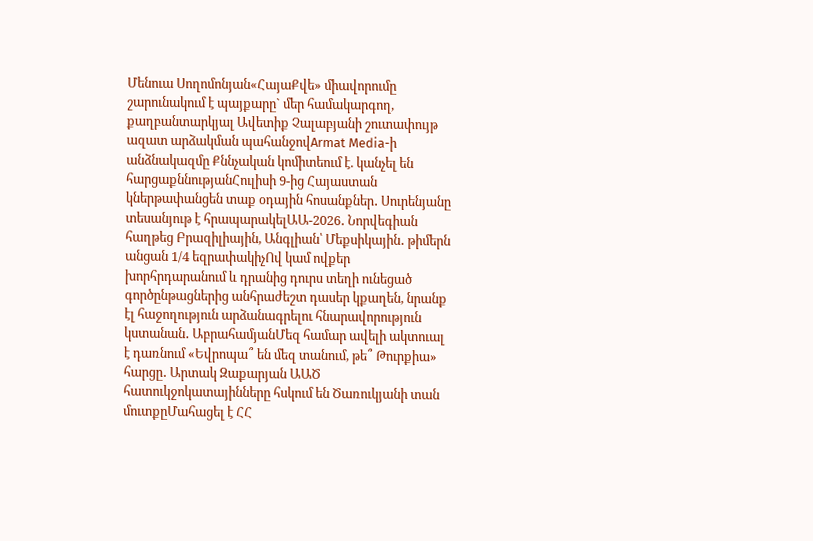Մենուա Սողոմոնյան«ՀայաՔվե» միավորումը շարունակում է պայքարը` մեր համակարգող, քաղբանտարկյալ Ավետիք Չալաբյանի շուտափույթ ազատ արձակման պահանջովArmat Media-ի անձնակազմը Քննչական կոմիտեում է. կանչել են հարցաքննությանՀուլիսի 9-ից Հայաստան կներթափանցեն տաք օդային հոսանքներ․ Սուրենյանը տեսանյութ է հրապարակելԱԱ-2026․ Նորվեգիան հաղթեց Բրազիլիային, Անգլիան՝ Մեքսիկային․ թիմերն անցան 1/4 եզրափակիչՈվ կամ ովքեր խորհրդարանում և դրանից դուրս տեղի ունեցած գործընթացներից անհրաժեշտ դասեր կքաղեն, նրանք էլ հաջողություն արձանագրելու հնարավորություն կստանան․ ԱբրահամյանՄեզ համար ավելի ակտուալ է դառնում «Եվրոպա՞ են մեզ տանում, թե՞ Թուրքիա» հարցը․ Արտակ Զաքարյան ԱԱԾ հատուկջոկատայինները հսկում են Ծառուկյանի տան մուտքըՄահացել է ՀՀ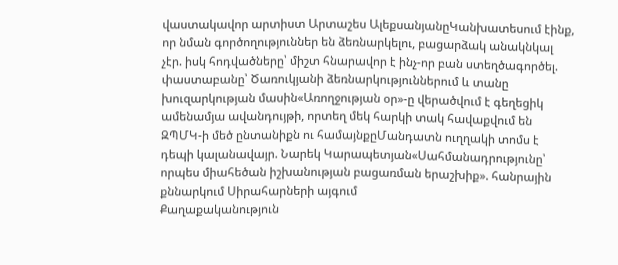վաստակավոր արտիստ Արտաշես ԱլեքսանյանըԿանխատեսում էինք, որ նման գործողություններ են ձեռնարկելու, բացարձակ անակնկալ չէր. իսկ հոդվածները՝ միշտ հնարավոր է ինչ-որ բան ստեղծագործել. փաստաբանը՝ Ծառուկյանի ձեռնարկություններում և տանը խուզարկության մասին«Առողջության օր»-ը վերածվում է գեղեցիկ ամենամյա ավանդույթի, որտեղ մեկ հարկի տակ հավաքվում են ԶՊՄԿ-ի մեծ ընտանիքն ու համայնքըՄանդատն ուղղակի տոմս է դեպի կալանավայր. Նարեկ Կարապետյան«Սահմանադրությունը՝ որպես միահեծան իշխանության բացառման երաշխիք». հանրային քննարկում Սիրահարների այգում
Քաղաքականություն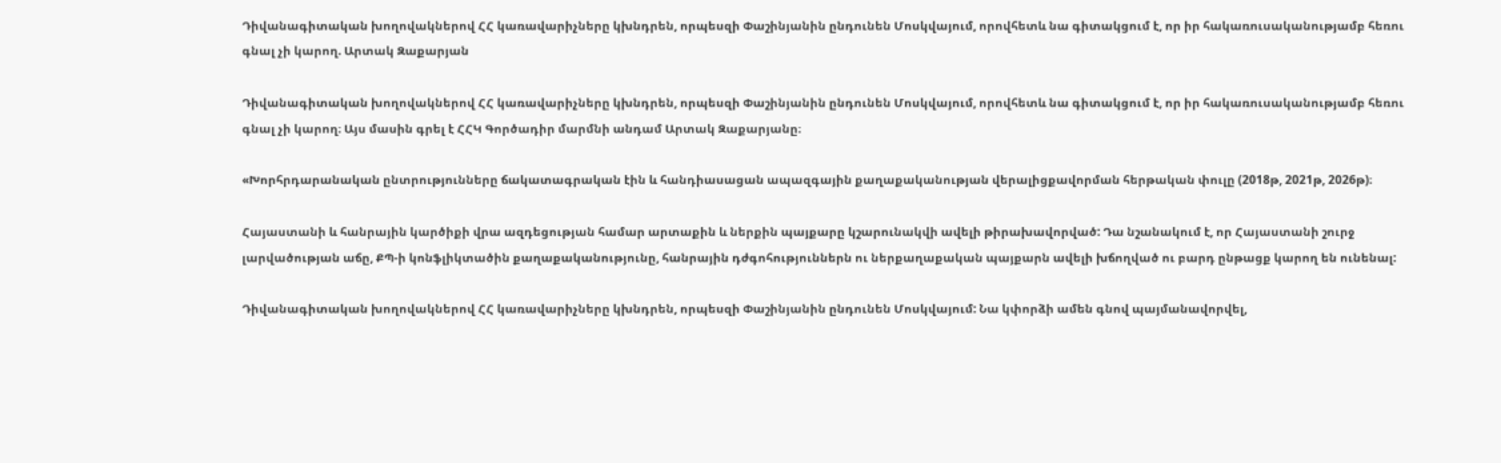Դիվանագիտական խողովակներով ՀՀ կառավարիչները կխնդրեն, որպեսզի Փաշինյանին ընդունեն Մոսկվայում, որովհետև նա գիտակցում է, որ իր հակառուսականությամբ հեռու գնալ չի կարող. Արտակ Զաքարյան

Դիվանագիտական խողովակներով ՀՀ կառավարիչները կխնդրեն, որպեսզի Փաշինյանին ընդունեն Մոսկվայում, որովհետև նա գիտակցում է, որ իր հակառուսականությամբ հեռու գնալ չի կարող։ Այս մասին գրել է ՀՀԿ Գործադիր մարմնի անդամ Արտակ Զաքարյանը։

«Խորհրդարանական ընտրությունները ճակատագրական էին և հանդիասացան ապազգային քաղաքականության վերալիցքավորման հերթական փուլը (2018թ, 2021թ, 2026թ)։

Հայաստանի և հանրային կարծիքի վրա ազդեցության համար արտաքին և ներքին պայքարը կշարունակվի ավելի թիրախավորված: Դա նշանակում է, որ Հայաստանի շուրջ լարվածության աճը, ՔՊ-ի կոնֆլիկտածին քաղաքականությունը, հանրային դժգոհություններն ու ներքաղաքական պայքարն ավելի խճողված ու բարդ ընթացք կարող են ունենալ:

Դիվանագիտական խողովակներով ՀՀ կառավարիչները կխնդրեն, որպեսզի Փաշինյանին ընդունեն Մոսկվայում: Նա կփորձի ամեն գնով պայմանավորվել,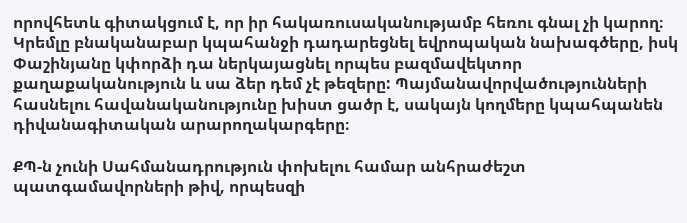որովհետև գիտակցում է, որ իր հակառուսականությամբ հեռու գնալ չի կարող։ Կրեմլը բնականաբար կպահանջի դադարեցնել եվրոպական նախագծերը, իսկ Փաշինյանը կփորձի դա ներկայացնել որպես բազմավեկտոր քաղաքականություն և սա ձեր դեմ չէ թեզերը: Պայմանավորվածությունների հասնելու հավանականությունը խիստ ցածր է, սակայն կողմերը կպահպանեն դիվանագիտական արարողակարգերը։

ՔՊ-ն չունի Սահմանադրություն փոխելու համար անհրաժեշտ պատգամավորների թիվ, որպեսզի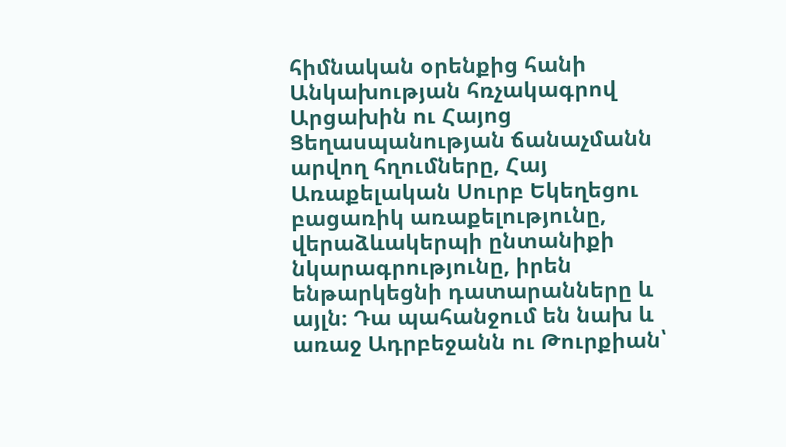հիմնական օրենքից հանի Անկախության հռչակագրով Արցախին ու Հայոց Ցեղասպանության ճանաչմանն արվող հղումները, Հայ Առաքելական Սուրբ Եկեղեցու բացառիկ առաքելությունը, վերաձևակերպի ընտանիքի նկարագրությունը, իրեն ենթարկեցնի դատարանները և այլն։ Դա պահանջում են նախ և առաջ Ադրբեջանն ու Թուրքիան՝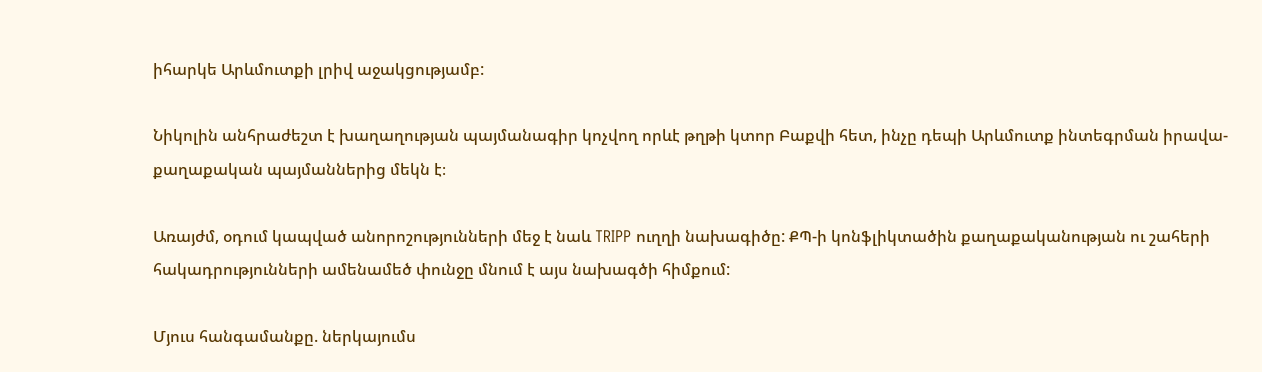իհարկե Արևմուտքի լրիվ աջակցությամբ:

Նիկոլին անհրաժեշտ է խաղաղության պայմանագիր կոչվող որևէ թղթի կտոր Բաքվի հետ, ինչը դեպի Արևմուտք ինտեգրման իրավա-քաղաքական պայմաններից մեկն է։

Առայժմ, օդում կապված անորոշությունների մեջ է նաև TRIPP ուղղի նախագիծը: ՔՊ-ի կոնֆլիկտածին քաղաքականության ու շահերի հակադրությունների ամենամեծ փունջը մնում է այս նախագծի հիմքում:

Մյուս հանգամանքը. ներկայումս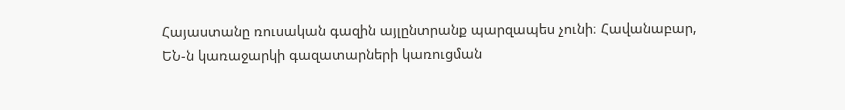Հայաստանը ռուսական գազին այլընտրանք պարզապես չունի։ Հավանաբար, ԵՆ-ն կառաջարկի գազատարների կառուցման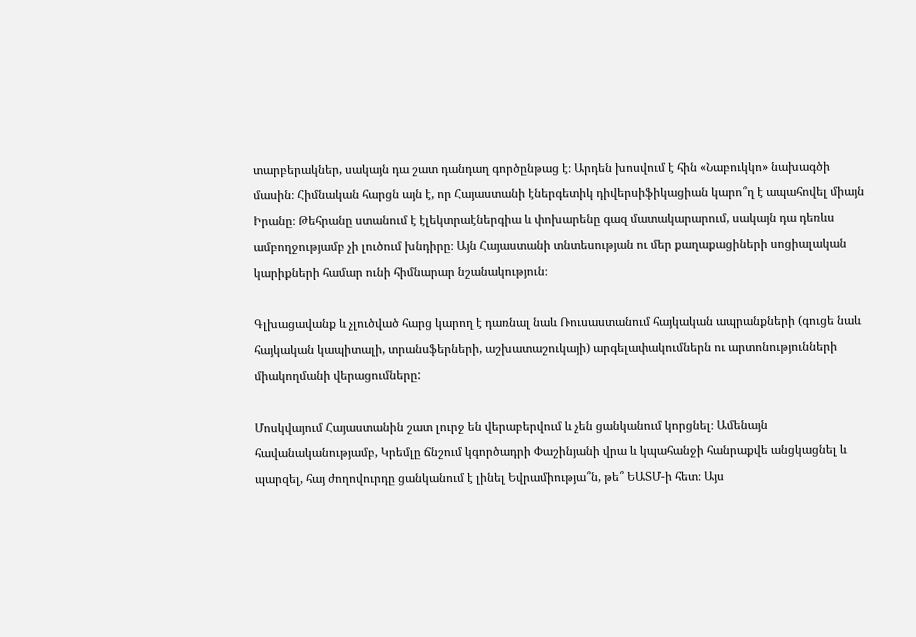տարբերակներ, սակայն դա շատ դանդաղ գործընթաց է։ Արդեն խոսվում է հին «Նաբուկկո» նախագծի մասին։ Հիմնական հարցն այն է, որ Հայաստանի էներգետիկ դիվերսիֆիկացիան կարո՞ղ է ապահովել միայն Իրանը։ Թեհրանը ստանում է էլեկտրաէներգիա և փոխարենը գազ մատակարարում, սակայն դա դեռևս ամբողջությամբ չի լուծում խնդիրը։ Այն Հայաստանի տնտեսության ու մեր քաղաքացիների սոցիալական կարիքների համար ունի հիմնարար նշանակություն։

Գլխացավանք և չլուծված հարց կարող է դառնալ նաև Ռուսաստանում հայկական ապրանքների (գուցե նաև հայկական կապիտալի, տրանսֆերների, աշխատաշուկայի) արգելափակումներն ու արտոնությունների միակողմանի վերացումները:

Մոսկվայում Հայաստանին շատ լուրջ են վերաբերվում և չեն ցանկանում կորցնել։ Ամենայն հավանականությամբ, Կրեմլը ճնշում կգործադրի Փաշինյանի վրա և կպահանջի հանրաքվե անցկացնել և պարզել, հայ ժողովուրդը ցանկանում է լինել Եվրամիությա՞ն, թե՞ ԵԱՏՄ-ի հետ։ Այս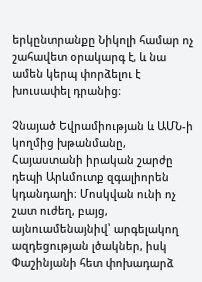երկընտրանքը Նիկոլի համար ոչ շահավետ օրակարգ է, և նա ամեն կերպ փորձելու է խուսափել դրանից։

Չնայած Եվրամիության և ԱՄՆ-ի կողմից խթանմանը, Հայաստանի իրական շարժը դեպի Արևմուտք զգալիորեն կդանդաղի։ Մոսկվան ունի ոչ շատ ուժեղ, բայց, այնուամենայնիվ՝ արգելակող ազդեցության լծակներ, իսկ Փաշինյանի հետ փոխադարձ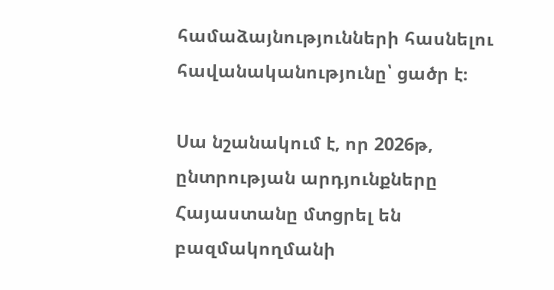համաձայնությունների հասնելու հավանականությունը՝ ցածր է։

Սա նշանակում է, որ 2026թ, ընտրության արդյունքները Հայաստանը մտցրել են բազմակողմանի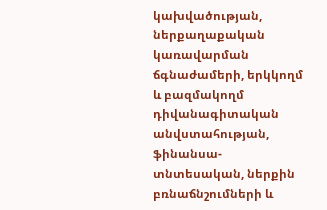կախվածության, ներքաղաքական կառավարման ճգնաժամերի, երկկողմ և բազմակողմ դիվանագիտական անվստահության, ֆինանսա-տնտեսական, ներքին բռնաճնշումների և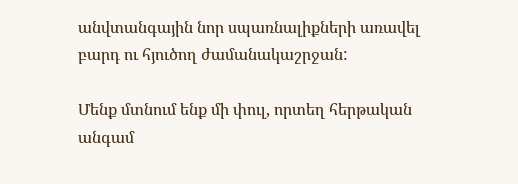անվտանգային նոր սպառնալիքների առավել բարդ ու հյուծող ժամանակաշրջան:

Մենք մտնում ենք մի փուլ, որտեղ հերթական անգամ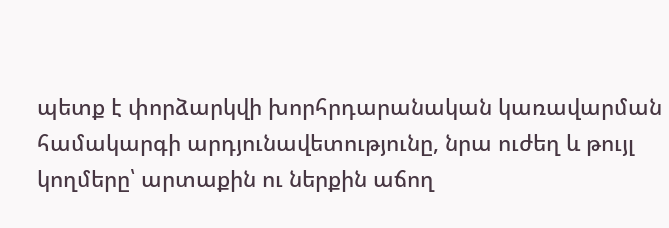պետք է փորձարկվի խորհրդարանական կառավարման համակարգի արդյունավետությունը, նրա ուժեղ և թույլ կողմերը՝ արտաքին ու ներքին աճող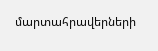մարտահրավերների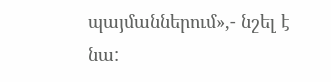պայմաններում»,- նշել է նա: